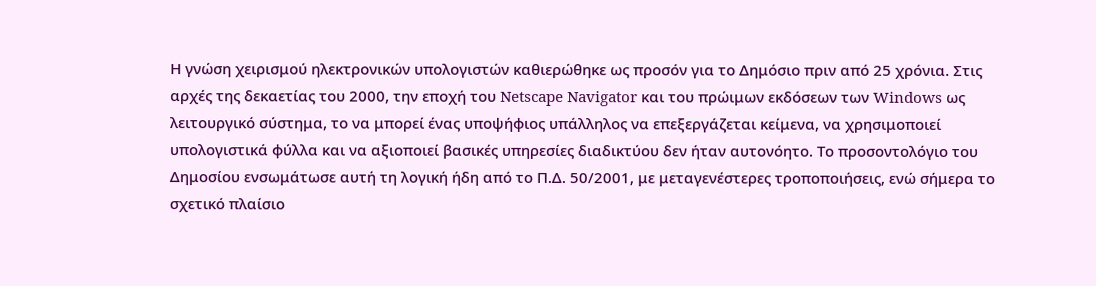Η γνώση χειρισμού ηλεκτρονικών υπολογιστών καθιερώθηκε ως προσόν για το Δημόσιο πριν από 25 χρόνια. Στις αρχές της δεκαετίας του 2000, την εποχή του Netscape Navigator και του πρώιμων εκδόσεων των Windows ως λειτουργικό σύστημα, το να μπορεί ένας υποψήφιος υπάλληλος να επεξεργάζεται κείμενα, να χρησιμοποιεί υπολογιστικά φύλλα και να αξιοποιεί βασικές υπηρεσίες διαδικτύου δεν ήταν αυτονόητο. Το προσοντολόγιο του Δημοσίου ενσωμάτωσε αυτή τη λογική ήδη από το Π.Δ. 50/2001, με μεταγενέστερες τροποποιήσεις, ενώ σήμερα το σχετικό πλαίσιο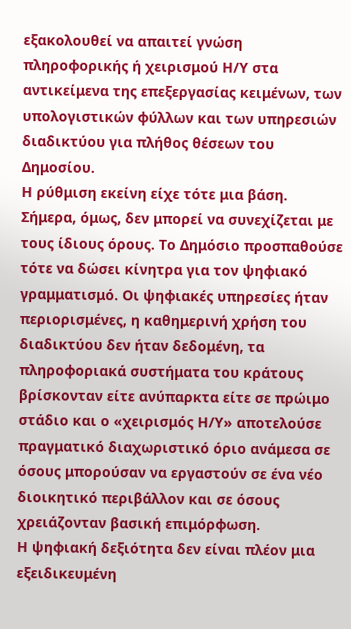εξακολουθεί να απαιτεί γνώση πληροφορικής ή χειρισμού Η/Υ στα αντικείμενα της επεξεργασίας κειμένων, των υπολογιστικών φύλλων και των υπηρεσιών διαδικτύου για πλήθος θέσεων του Δημοσίου.
Η ρύθμιση εκείνη είχε τότε μια βάση. Σήμερα, όμως, δεν μπορεί να συνεχίζεται με τους ίδιους όρους. Το Δημόσιο προσπαθούσε τότε να δώσει κίνητρα για τον ψηφιακό γραμματισμό. Οι ψηφιακές υπηρεσίες ήταν περιορισμένες, η καθημερινή χρήση του διαδικτύου δεν ήταν δεδομένη, τα πληροφοριακά συστήματα του κράτους βρίσκονταν είτε ανύπαρκτα είτε σε πρώιμο στάδιο και ο «χειρισμός Η/Υ» αποτελούσε πραγματικό διαχωριστικό όριο ανάμεσα σε όσους μπορούσαν να εργαστούν σε ένα νέο διοικητικό περιβάλλον και σε όσους χρειάζονταν βασική επιμόρφωση.
Η ψηφιακή δεξιότητα δεν είναι πλέον μια εξειδικευμένη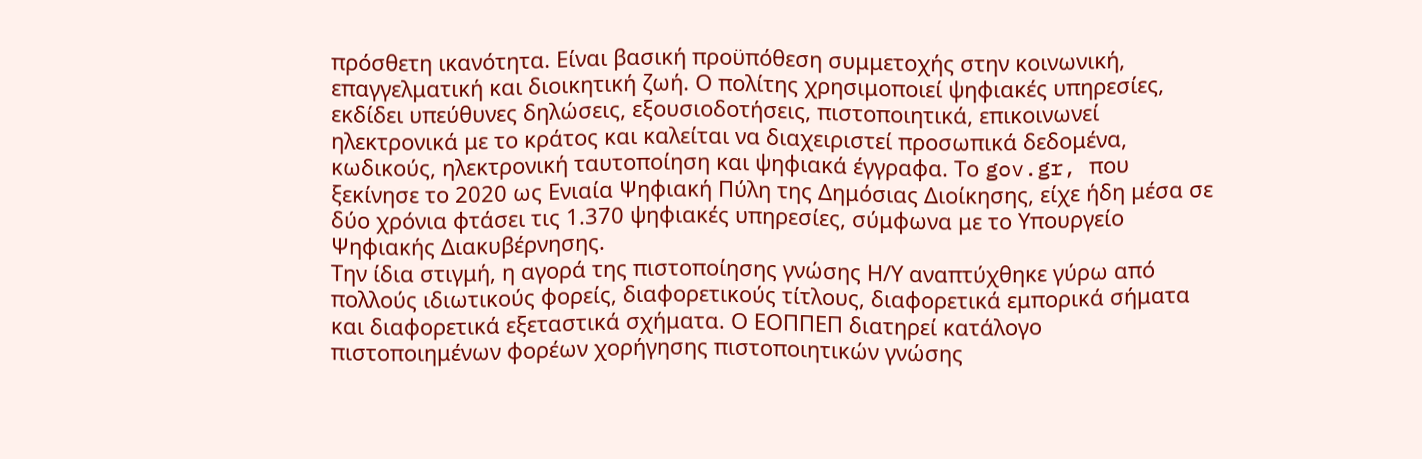πρόσθετη ικανότητα. Είναι βασική προϋπόθεση συμμετοχής στην κοινωνική, επαγγελματική και διοικητική ζωή. Ο πολίτης χρησιμοποιεί ψηφιακές υπηρεσίες, εκδίδει υπεύθυνες δηλώσεις, εξουσιοδοτήσεις, πιστοποιητικά, επικοινωνεί ηλεκτρονικά με το κράτος και καλείται να διαχειριστεί προσωπικά δεδομένα, κωδικούς, ηλεκτρονική ταυτοποίηση και ψηφιακά έγγραφα. Το gov.gr, που ξεκίνησε το 2020 ως Ενιαία Ψηφιακή Πύλη της Δημόσιας Διοίκησης, είχε ήδη μέσα σε δύο χρόνια φτάσει τις 1.370 ψηφιακές υπηρεσίες, σύμφωνα με το Υπουργείο Ψηφιακής Διακυβέρνησης.
Την ίδια στιγμή, η αγορά της πιστοποίησης γνώσης Η/Υ αναπτύχθηκε γύρω από πολλούς ιδιωτικούς φορείς, διαφορετικούς τίτλους, διαφορετικά εμπορικά σήματα και διαφορετικά εξεταστικά σχήματα. Ο ΕΟΠΠΕΠ διατηρεί κατάλογο πιστοποιημένων φορέων χορήγησης πιστοποιητικών γνώσης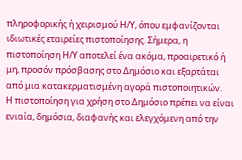πληροφορικής ή χειρισμού Η/Υ, όπου εμφανίζονται ιδιωτικές εταιρείες πιστοποίησης. Σήμερα, η πιστοποίηση Η/Υ αποτελεί ένα ακόμα, προαιρετικό ή μη, προσόν πρόσβασης στο Δημόσιο και εξαρτάται από μια κατακερματισμένη αγορά πιστοποιητικών.
Η πιστοποίηση για χρήση στο Δημόσιο πρέπει να είναι ενιαία, δημόσια, διαφανής και ελεγχόμενη από την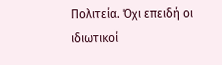Πολιτεία. Όχι επειδή οι ιδιωτικοί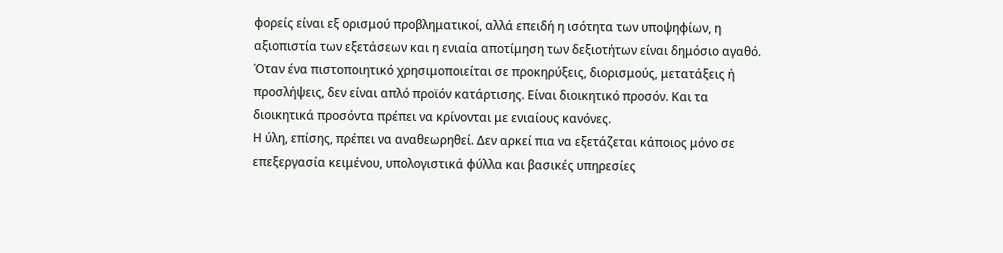φορείς είναι εξ ορισμού προβληματικοί, αλλά επειδή η ισότητα των υποψηφίων, η αξιοπιστία των εξετάσεων και η ενιαία αποτίμηση των δεξιοτήτων είναι δημόσιο αγαθό. Όταν ένα πιστοποιητικό χρησιμοποιείται σε προκηρύξεις, διορισμούς, μετατάξεις ή προσλήψεις, δεν είναι απλό προϊόν κατάρτισης. Είναι διοικητικό προσόν. Και τα διοικητικά προσόντα πρέπει να κρίνονται με ενιαίους κανόνες.
Η ύλη, επίσης, πρέπει να αναθεωρηθεί. Δεν αρκεί πια να εξετάζεται κάποιος μόνο σε επεξεργασία κειμένου, υπολογιστικά φύλλα και βασικές υπηρεσίες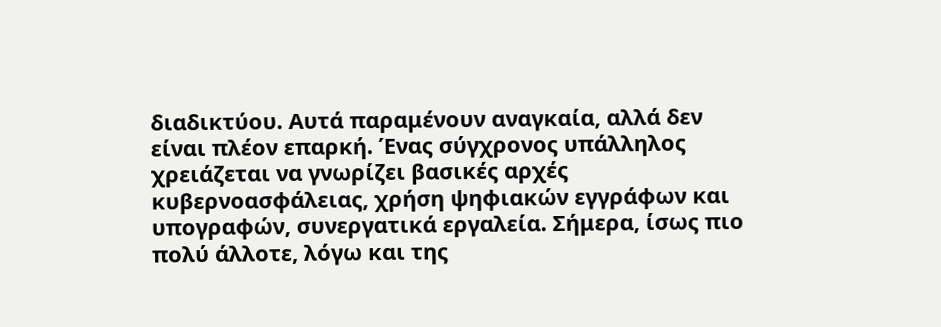διαδικτύου. Αυτά παραμένουν αναγκαία, αλλά δεν είναι πλέον επαρκή. Ένας σύγχρονος υπάλληλος χρειάζεται να γνωρίζει βασικές αρχές κυβερνοασφάλειας, χρήση ψηφιακών εγγράφων και υπογραφών, συνεργατικά εργαλεία. Σήμερα, ίσως πιο πολύ άλλoτε, λόγω και της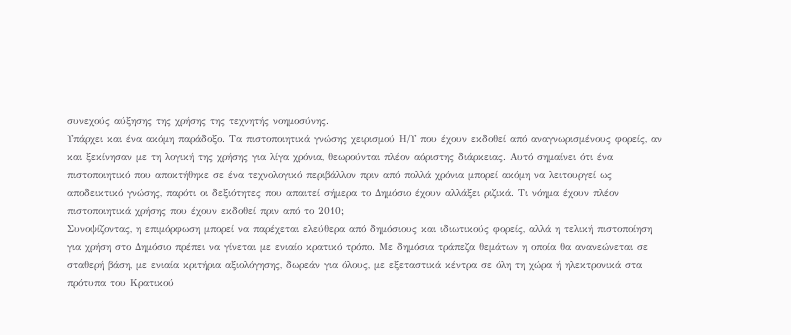συνεχούς αύξησης της χρήσης της τεχνητής νοημοσύνης.
Υπάρχει και ένα ακόμη παράδοξο. Τα πιστοποιητικά γνώσης χειρισμού Η/Υ που έχουν εκδοθεί από αναγνωρισμένους φορείς, αν και ξεκίνησαν με τη λογική της χρήσης για λίγα χρόνια, θεωρούνται πλέον αόριστης διάρκειας. Αυτό σημαίνει ότι ένα πιστοποιητικό που αποκτήθηκε σε ένα τεχνολογικό περιβάλλον πριν από πολλά χρόνια μπορεί ακόμη να λειτουργεί ως αποδεικτικό γνώσης, παρότι οι δεξιότητες που απαιτεί σήμερα το Δημόσιο έχουν αλλάξει ριζικά. Τι νόημα έχουν πλέον πιστοποιητικά χρήσης που έχουν εκδοθεί πριν από το 2010;
Συνοψίζοντας, η επιμόρφωση μπορεί να παρέχεται ελεύθερα από δημόσιους και ιδιωτικούς φορείς, αλλά η τελική πιστοποίηση για χρήση στο Δημόσιο πρέπει να γίνεται με ενιαίο κρατικό τρόπο. Με δημόσια τράπεζα θεμάτων η οποία θα ανανεώνεται σε σταθερή βάση, με ενιαία κριτήρια αξιολόγησης, δωρεάν για όλους, με εξεταστικά κέντρα σε όλη τη χώρα ή ηλεκτρονικά στα πρότυπα του Κρατικού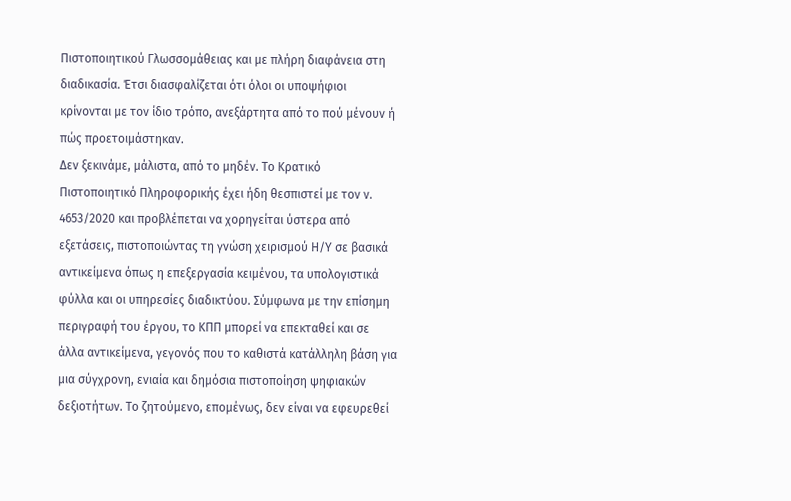Πιστοποιητικού Γλωσσομάθειας και με πλήρη διαφάνεια στη διαδικασία. Έτσι διασφαλίζεται ότι όλοι οι υποψήφιοι κρίνονται με τον ίδιο τρόπο, ανεξάρτητα από το πού μένουν ή πώς προετοιμάστηκαν.
Δεν ξεκινάμε, μάλιστα, από το μηδέν. Το Κρατικό Πιστοποιητικό Πληροφορικής έχει ήδη θεσπιστεί με τον ν. 4653/2020 και προβλέπεται να χορηγείται ύστερα από εξετάσεις, πιστοποιώντας τη γνώση χειρισμού Η/Υ σε βασικά αντικείμενα όπως η επεξεργασία κειμένου, τα υπολογιστικά φύλλα και οι υπηρεσίες διαδικτύου. Σύμφωνα με την επίσημη περιγραφή του έργου, το ΚΠΠ μπορεί να επεκταθεί και σε άλλα αντικείμενα, γεγονός που το καθιστά κατάλληλη βάση για μια σύγχρονη, ενιαία και δημόσια πιστοποίηση ψηφιακών δεξιοτήτων. Το ζητούμενο, επομένως, δεν είναι να εφευρεθεί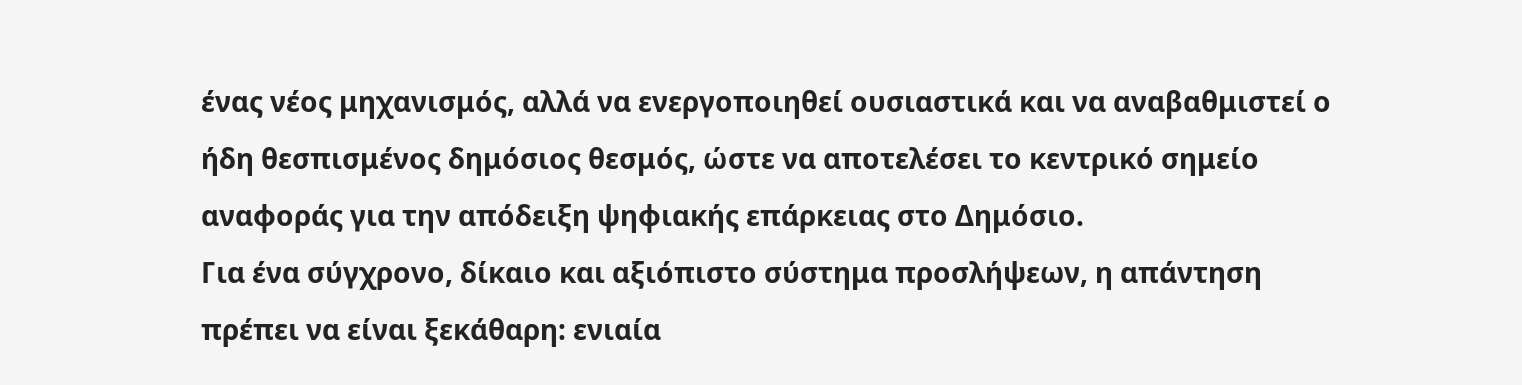ένας νέος μηχανισμός, αλλά να ενεργοποιηθεί ουσιαστικά και να αναβαθμιστεί ο ήδη θεσπισμένος δημόσιος θεσμός, ώστε να αποτελέσει το κεντρικό σημείο αναφοράς για την απόδειξη ψηφιακής επάρκειας στο Δημόσιο.
Για ένα σύγχρονο, δίκαιο και αξιόπιστο σύστημα προσλήψεων, η απάντηση πρέπει να είναι ξεκάθαρη: ενιαία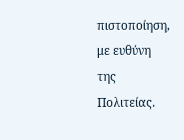πιστοποίηση, με ευθύνη της Πολιτείας.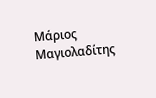Μάριος Μαγιολαδίτης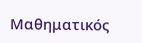Μαθηματικός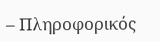– Πληροφορικός